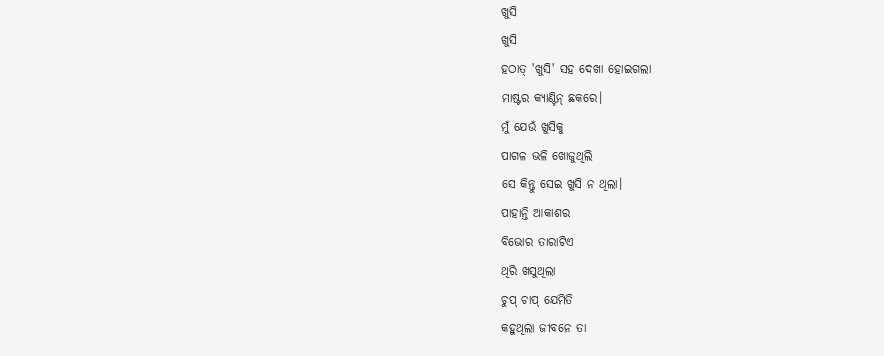ଖୁସି
ଖୁସି
ହଠାତ୍ 'ଖୁସି' ସହ ଦେଖା ହୋଇଗଲା
ମାଷ୍ଟର କ୍ୟାଣ୍ଟିନ୍ ଛକରେ।
ମୁଁ ଯେଉଁ ଖୁସିକୁ
ପାଗଳ ଭଳି ଖୋଜୁଥିଲି
ସେ କିନ୍ତୁ ସେଇ ଖୁସି ନ ଥିଲା।
ପାହାନ୍ତି ଆକାଶର
ବିଭୋର ତାରାଟିଏ
ଥିରି ଖସୁଥିଲା
ଚୁପ୍ ଚାପ୍ ଯେମିତି
କହୁଥିଲା ଜୀବନେ ତା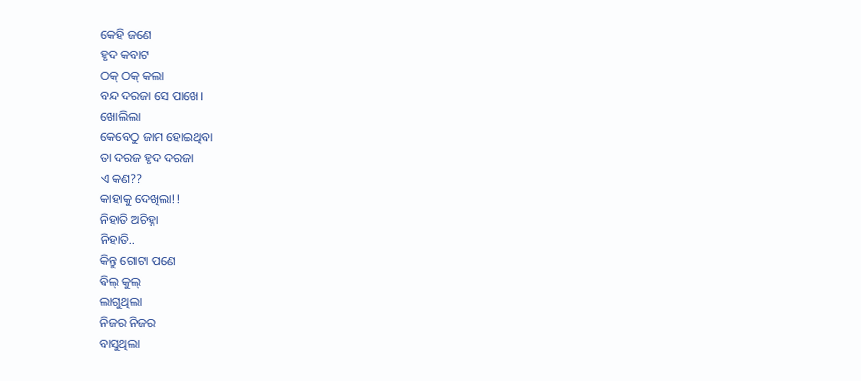କେହି ଜଣେ
ହୃଦ କବାଟ
ଠକ୍ ଠକ୍ କଲା
ବନ୍ଦ ଦରଜା ସେ ପାଖେ।
ଖୋଲିଲା
କେବେଠୁ ଜାମ ହୋଇଥିବା
ତା ଦରଜ ହୃଦ ଦରଜା
ଏ କଣ??
କାହାକୁ ଦେଖିଲା!!
ନିହାତି ଅଚିହ୍ନା
ନିହାତି..
କିନ୍ତୁ ଗୋଟା ପଣେ
ଵିଲ୍ କୁଲ୍
ଲାଗୁଥିଲା
ନିଜର ନିଜର
ବାସୁଥିଲା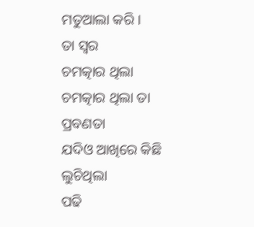ମତୁଆଲା କରି।
ତା ସ୍ୱର
ଚମତ୍କାର ଥିଲା
ଚମତ୍କାର ଥିଲା ତା ପ୍ରବଣତା
ଯଦିଓ ଆଖିରେ କିଛି ଲୁଚିଥିଲା
ପଢି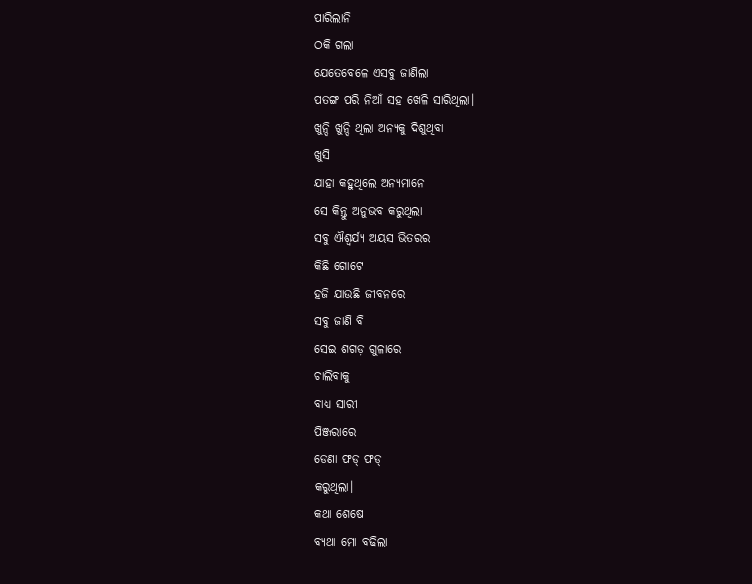ପାରିଲାନି
ଠକି ଗଲା
ଯେତେବେଳେ ଏସବୁ ଜାଣିଲା
ପତଙ୍ଗ ପରି ନିଆଁ ସହ ଖେଳି ସାରିଥିଲା।
ଖୁନ୍ଦି ଖୁନ୍ଦି ଥିଲା ଅନ୍ୟକୁ ଦିଶୁଥିବା
ଖୁସି
ଯାହା କହୁଥିଲେ ଅନ୍ୟମାନେ
ସେ କିନ୍ତୁ ଅନୁଭବ କରୁଥିଲା
ସବୁ ଐଶ୍ୱର୍ଯ୍ୟ ଅୟସ ଭିତରର
କିଛି ଗୋଟେ
ହଜି ଯାଉଛି ଜୀବନରେ
ସବୁ ଜାଣି ବି
ସେଇ ଶଗଡ଼ ଗୁଳାରେ
ଚାଲିବାକୁ
ବାଧ୍ୟ ସାରୀ
ପିଞ୍ଜରାରେ
ଡେଣା ଫଡ୍ ଫଡ୍
କରୁଥିଲା।
କଥା ଶେଷେ
ବ୍ୟଥା ମୋ ବଢିଲା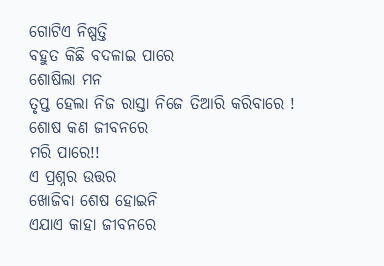ଗୋଟିଏ ନିଷ୍ପତ୍ତି
ବହୁତ କିଛି ବଦଳାଇ ପାରେ
ଶୋଷିଲା ମନ
ତୃପ୍ତ ହେଲା ନିଜ ରାସ୍ତା ନିଜେ ତିଆରି କରିବାରେ !
ଶୋଷ କଣ ଜୀବନରେ
ମରି ପାରେ!!
ଏ ପ୍ରଶ୍ନର ଉତ୍ତର
ଖୋଜିବା ଶେଷ ହୋଇନି
ଏଯାଏ କାହା ଜୀବନରେ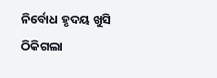ନିର୍ବୋଧ ହୃଦୟ ଖୁସି
ଠିକିଗଲା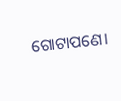ଗୋଟାପଣେ।